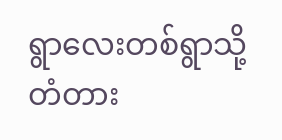ရွာလေးတစ်ရွာသို့ တံတား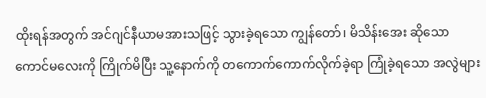ထိုးရန်အတွက် အင်ဂျင်နီယာမအားသဖြင့် သွားခဲ့ရသော ကျွန်တော်၊ မိသိန်းအေး ဆိုသော ကောင်မလေးကို ကြိုက်မိပြီး သူ့နောက်ကို တကောက်ကောက်လိုက်ခဲ့ရာ ကြုံခဲ့ရသော အလွဲများ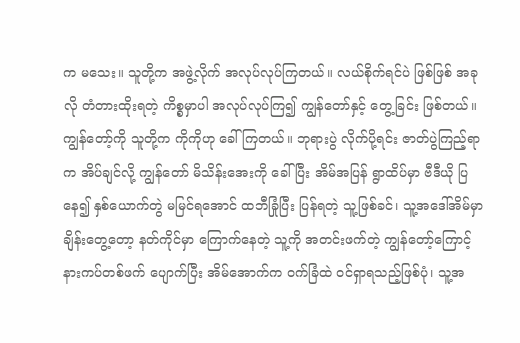က မသေး။ သူတို့က အဖွဲ့လိုက် အလုပ်လုပ်ကြတယ်။ လယ်စိုက်ရင်ပဲ ဖြစ်ဖြစ် အခုလို တံတားထိုးရတဲ့ ကိစ္စမှာပါ အလုပ်လုပ်ကြ၍ ကျွန်တော်နှင့် တွေ့ခြင်း ဖြစ်တယ်။ ကျွန်တော့်ကို သူတို့က ကိုကိုဟု ခေါ်ကြတယ်။ ဘုရားပွဲ လိုက်ပို့ရင်း ဇာတ်ပွဲကြည့်ရာက အိပ်ချင်လို့ ကျွန်တော် မိသိန်းအေးကို ခေါ်ပြီး အိမ်အပြန် ရွာထိပ်မှာ ဗီဒီယို ပြနေ၍ နှစ်ယောက်တွဲ မမြင်ရအောင် ထဘီခြုံပြီး ပြန်ရတဲ့ သူ့ဖြစ်ခင်၊ သူ့အဒေါ်အိမ်မှာ ချိန်းတွေ့တော့ နတ်ကိုင်မှာ ကြောက်နေတဲ့ သူ့ကို အတင်းဖက်တဲ့ ကျွန်တော့်ကြောင့် နားကပ်တစ်ဖက် ပျောက်ပြီး အိမ်အောက်က ဝက်ခြံထဲ ဝင်ရှာရသည့်ဖြစ်ပုံ၊ သူ့အ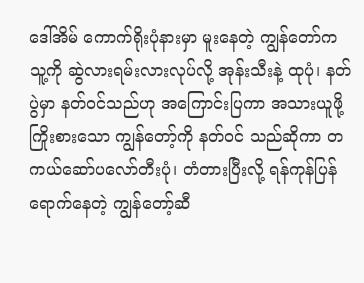ဒေါ်အိမ် ကောက်ရိုးပုံနားမှာ မူးနေတဲ့ ကျွန်တော်က သူ့ကို ဆွဲလားရမ်းလားလုပ်လို့ အုန်းသီးနဲ့ ထုပုံ၊ နတ်ပွဲမှာ နတ်ဝင်သည်ဟု အကြောင်းပြကာ အသားယူဖို့ကြိုးစားသော ကျွန်တော့်ကို နတ်ဝင် သည်ဆိုကာ တကယ်ဆော်ပလော်တီးပုံ၊ တံတားပြီးလို့ ရန်ကုန်ပြန်ရောက်နေတဲ့ ကျွန်တော့်ဆီ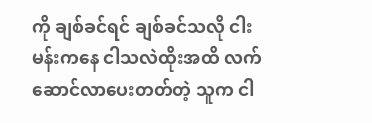ကို ချစ်ခင်ရင် ချစ်ခင်သလို ငါးမန်းကနေ ငါသလဲထိုးအထိ လက်ဆောင်လာပေးတတ်တဲ့ သူက ငါ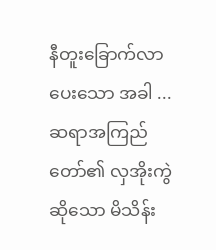နီတူးခြောက်လာပေးသော အခါ ... ဆရာအကြည်တော်၏ လှအိုးကွဲဆိုသော မိသိန်း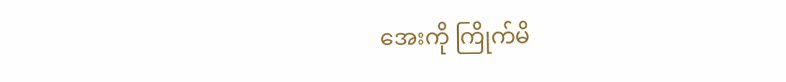အေးကို ကြိုက်မိ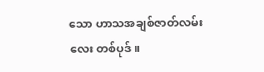သော ဟာသအချစ်ဇာတ်လမ်းလေး တစ်ပုဒ်။